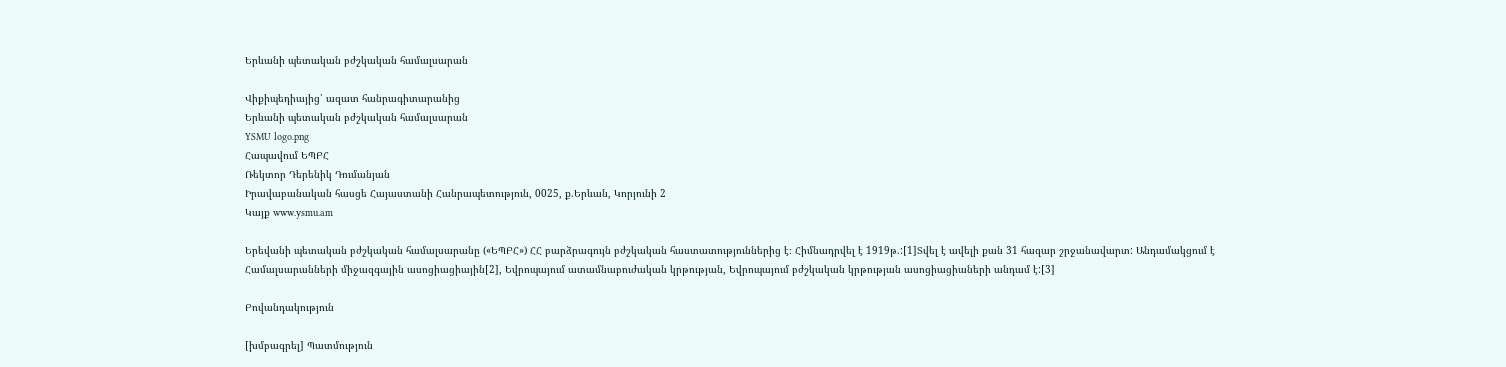Երևանի պետական բժշկական համալսարան

Վիքիպեդիայից՝ ազատ հանրագիտարանից
Երևանի պետական բժշկական համալսարան
YSMU logo.png
Հապավում ԵՊԲՀ
Ռեկտոր Դերենիկ Դումանյան
Իրավաբանական հասցե Հայաստանի Հանրապետություն, 0025, ք.Երևան, Կորյունի 2
Կայք www.ysmu.am

Երեվանի պետական բժշկական համալսարանը («ԵՊԲՀ») ՀՀ բարձրագույն բժշկական հաստատություններից է։ Հիմնադրվել է 1919թ.:[1]Տվել է ավելի քան 31 հազար շրջանավարտ: Անդամակցում է Համալսարանների միջազգային ասոցիացիային[2], Եվրոպայում ատամնաբուժական կրթության, Եվրոպայում բժշկական կրթության ասոցիացիաների անդամ է:[3]

Բովանդակություն

[խմբագրել] Պատմություն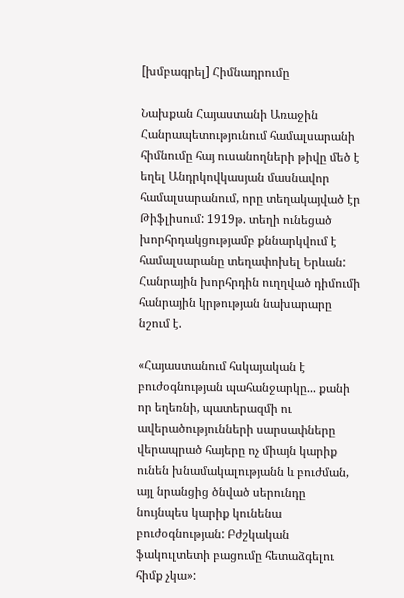[խմբագրել] Հիմնադրումը

Նախքան Հայաստանի Առաջին Հանրապետությունում համալսարանի հիմնումը հայ ուսանողների թիվը մեծ է եղել Անդրկովկասյան մասնավոր համալսարանում, որը տեղակայված էր Թիֆլիսում: 1919թ. տեղի ունեցած խորհրդակցությամբ քննարկվում է համալսարանը տեղափոխել Երևան: Հանրային խորհրդին ուղղված դիմումի հանրային կրթության նախարարը նշում է.

«Հայաստանում հսկայական է բուժօգնության պահանջարկը... քանի որ եղեռնի, պատերազմի ու ավերածությունների սարսափները վերապրած հայերը ոչ միայն կարիք ունեն խնամակալությանն և բուժման, այլ նրանցից ծնված սերունդը նույնպես կարիք կունենա բուժօգնության: Բժշկական ֆակուլտետի բացումը հետաձգելու հիմք չկա»: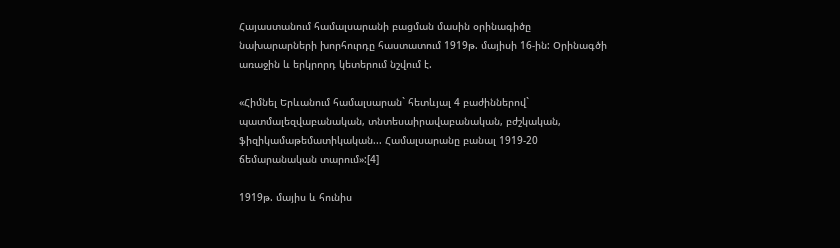Հայաստանում համալսարանի բացման մասին օրինագիծը նախարարների խորհուրդը հաստատում 1919թ. մայիսի 16-ին: Օրինագծի առաջին և երկրորդ կետերում նշվում է.

«Հիմնել Երևանում համալսարան` հետևյալ 4 բաժիններով` պատմալեզվաբանական, տնտեսաիրավաբանական, բժշկական, ֆիզիկամաթեմատիկական... Համալսարանը բանալ 1919-20 ճեմարանական տարում»:[4]

1919թ. մայիս և հունիս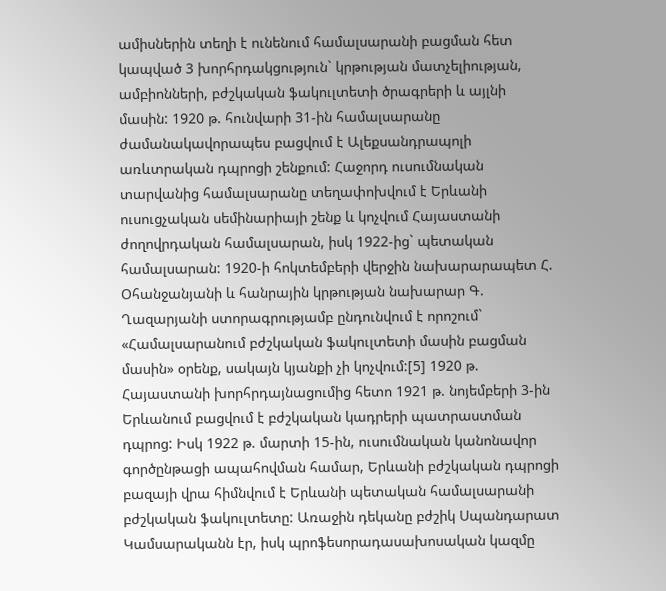ամիսներին տեղի է ունենում համալսարանի բացման հետ կապված 3 խորհրդակցություն` կրթության մատչելիության, ամբիոնների, բժշկական ֆակուլտետի ծրագրերի և այլնի մասին: 1920 թ. հունվարի 31-ին համալսարանը ժամանակավորապես բացվում է Ալեքսանդրապոլի առևտրական դպրոցի շենքում: Հաջորդ ուսումնական տարվանից համալսարանը տեղափոխվում է Երևանի ուսուցչական սեմինարիայի շենք և կոչվում Հայաստանի ժողովրդական համալսարան, իսկ 1922-ից` պետական համալսարան: 1920-ի հոկտեմբերի վերջին նախարարապետ Հ. Օհանջանյանի և հանրային կրթության նախարար Գ. Ղազարյանի ստորագրությամբ ընդունվում է որոշում` «Համալսարանում բժշկական ֆակուլտետի մասին բացման մասին» օրենք, սակայն կյանքի չի կոչվում:[5] 1920 թ. Հայաստանի խորհրդայնացումից հետո 1921 թ. նոյեմբերի 3-ին Երևանում բացվում է բժշկական կադրերի պատրաստման դպրոց: Իսկ 1922 թ. մարտի 15-ին, ուսումնական կանոնավոր գործընթացի ապահովման համար, Երևանի բժշկական դպրոցի բազայի վրա հիմնվում է Երևանի պետական համալսարանի բժշկական ֆակուլտետը: Առաջին դեկանը բժշիկ Սպանդարատ Կամսարականն էր, իսկ պրոֆեսորադասախոսական կազմը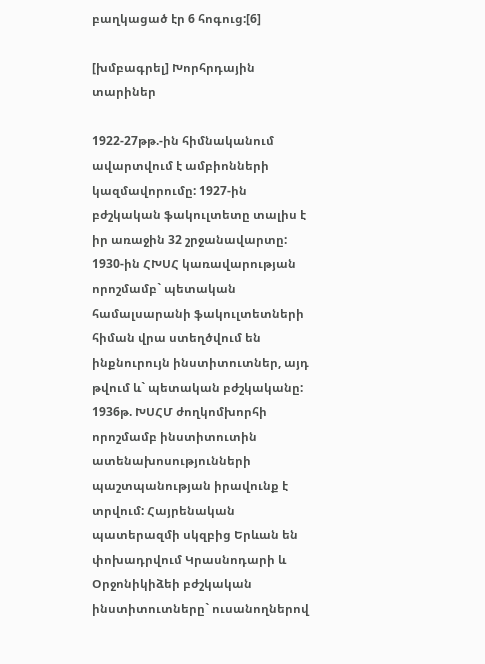բաղկացած էր 6 հոգուց:[6]

[խմբագրել] Խորհրդային տարիներ

1922-27թթ.-ին հիմնականում ավարտվում է ամբիոնների կազմավորումը: 1927-ին բժշկական ֆակուլտետը տալիս է իր առաջին 32 շրջանավարտը: 1930-ին ՀԽՍՀ կառավարության որոշմամբ` պետական համալսարանի ֆակուլտետների հիման վրա ստեղծվում են ինքնուրույն ինստիտուտներ, այդ թվում և` պետական բժշկականը: 1936թ. ԽՍՀՄ ժողկոմխորհի որոշմամբ ինստիտուտին ատենախոսությունների պաշտպանության իրավունք է տրվում: Հայրենական պատերազմի սկզբից Երևան են փոխադրվում Կրասնոդարի և Օրջոնիկիձեի բժշկական ինստիտուտները` ուսանողներով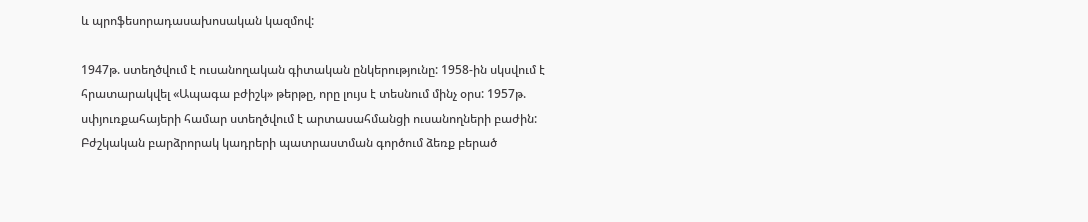և պրոֆեսորադասախոսական կազմով:

1947թ. ստեղծվում է ուսանողական գիտական ընկերությունը: 1958-ին սկսվում է հրատարակվել «Ապագա բժիշկ» թերթը, որը լույս է տեսնում մինչ օրս: 1957թ. սփյուռքահայերի համար ստեղծվում է արտասահմանցի ուսանողների բաժին: Բժշկական բարձրորակ կադրերի պատրաստման գործում ձեռք բերած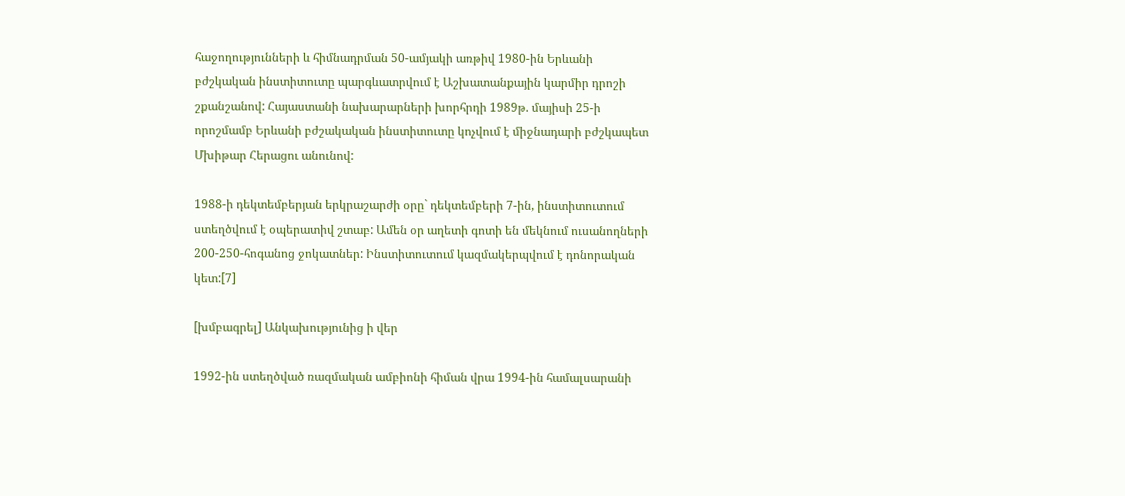հաջողությունների և հիմնադրման 50-ամյակի առթիվ 1980-ին Երևանի բժշկական ինստիտուտը պարգևատրվում է Աշխատանքային կարմիր դրոշի շքանշանով: Հայաստանի նախարարների խորհրդի 1989թ. մայիսի 25-ի որոշմամբ Երևանի բժշակական ինստիտուտը կոչվում է միջնադարի բժշկապետ Մխիթար Հերացու անունով:

1988-ի դեկտեմբերյան երկրաշարժի օրը` դեկտեմբերի 7-ին, ինստիտուտում ստեղծվում է օպերատիվ շտաբ: Ամեն օր աղետի գոտի են մեկնում ուսանողների 200-250-հոգանոց ջոկատներ: Ինստիտուտում կազմակերպվում է դոնորական կետ:[7]

[խմբագրել] Անկախությունից ի վեր

1992-ին ստեղծված ռազմական ամբիոնի հիման վրա 1994-ին համալսարանի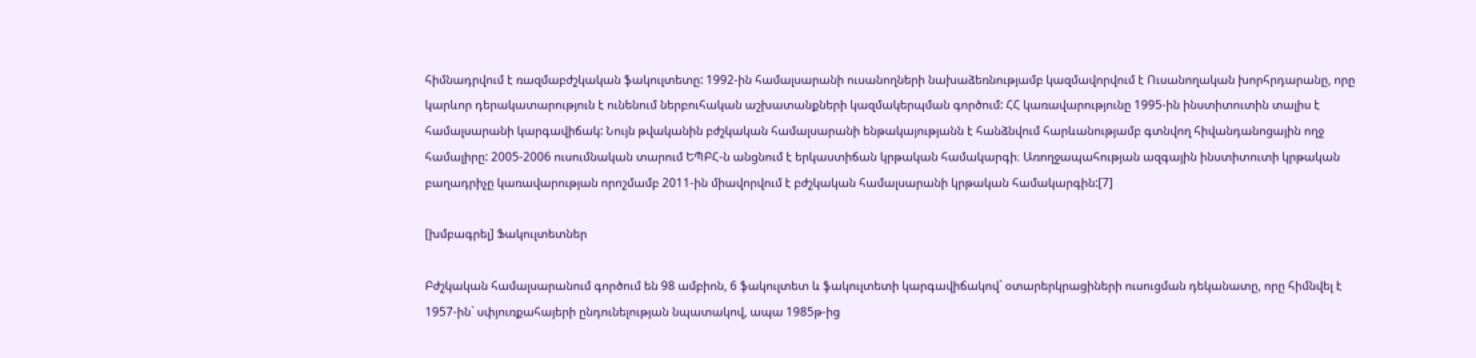հիմնադրվում է ռազմաբժշկական ֆակուլտետը: 1992-ին համալսարանի ուսանողների նախաձեռնությամբ կազմավորվում է Ուսանողական խորհրդարանը, որը կարևոր դերակատարություն է ունենում ներբուհական աշխատանքների կազմակերպման գործում: ՀՀ կառավարությունը 1995-ին ինստիտուտին տալիս է համալսարանի կարգավիճակ: Նույն թվականին բժշկական համալսարանի ենթակայությանն է հանձնվում հարևանությամբ գտնվող հիվանդանոցային ողջ համալիրը: 2005-2006 ուսումնական տարում ԵՊԲՀ-ն անցնում է երկաստիճան կրթական համակարգի։ Առողջապահության ազգային ինստիտուտի կրթական բաղադրիչը կառավարության որոշմամբ 2011-ին միավորվում է բժշկական համալսարանի կրթական համակարգին:[7]

[խմբագրել] Ֆակուլտետներ

Բժշկական համալսարանում գործում են 98 ամբիոն, 6 ֆակուլտետ և ֆակուլտետի կարգավիճակով` օտարերկրացիների ուսուցման դեկանատը, որը հիմնվել է 1957-ին` սփյուռքահայերի ընդունելության նպատակով, ապա 1985թ-ից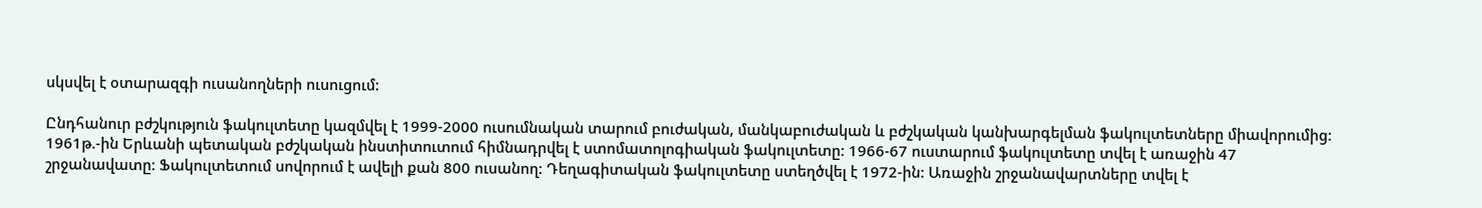սկսվել է օտարազգի ուսանողների ուսուցում:

Ընդհանուր բժշկություն ֆակուլտետը կազմվել է 1999-2000 ուսումնական տարում բուժական, մանկաբուժական և բժշկական կանխարգելման ֆակուլտետները միավորումից: 1961թ.-ին Երևանի պետական բժշկական ինստիտուտում հիմնադրվել է ստոմատոլոգիական ֆակուլտետը: 1966-67 ուստարում ֆակուլտետը տվել է առաջին 47 շրջանավատը: Ֆակուլտետում սովորում է ավելի քան 800 ուսանող: Դեղագիտական ֆակուլտետը ստեղծվել է 1972-ին: Առաջին շրջանավարտները տվել է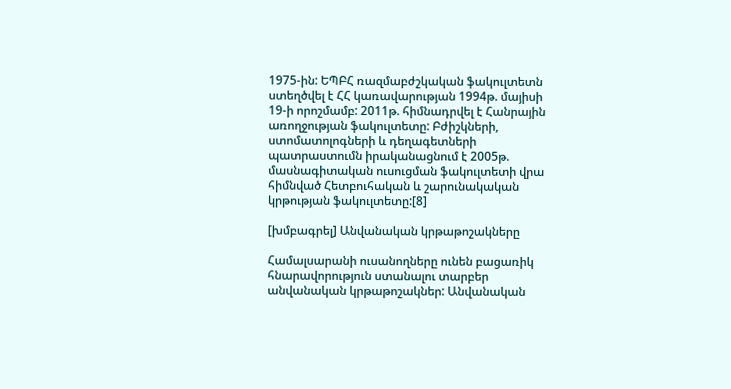1975-ին: ԵՊԲՀ ռազմաբժշկական ֆակուլտետն ստեղծվել է ՀՀ կառավարության 1994թ. մայիսի 19-ի որոշմամբ: 2011թ. հիմնադրվել է Հանրային առողջության ֆակուլտետը: Բժիշկների, ստոմատոլոգների և դեղագետների պատրաստումն իրականացնում է 2005թ. մասնագիտական ուսուցման ֆակուլտետի վրա հիմնված Հետբուհական և շարունակական կրթության ֆակուլտետը:[8]

[խմբագրել] Անվանական կրթաթոշակները

Համալսարանի ուսանողները ունեն բացառիկ հնարավորություն ստանալու տարբեր անվանական կրթաթոշակներ: Անվանական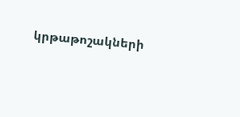կրթաթոշակների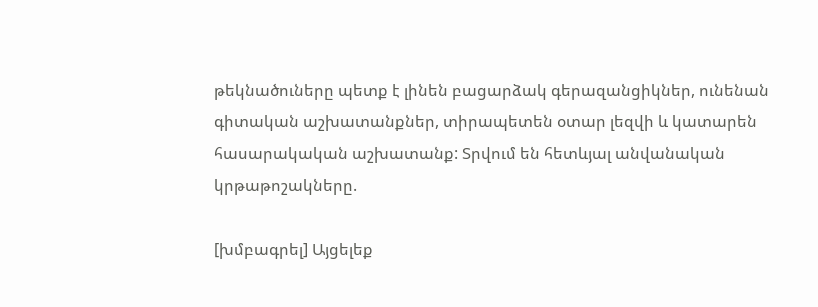թեկնածուները պետք է լինեն բացարձակ գերազանցիկներ, ունենան գիտական աշխատանքներ, տիրապետեն օտար լեզվի և կատարեն հասարակական աշխատանք: Տրվում են հետևյալ անվանական կրթաթոշակները.

[խմբագրել] Այցելեք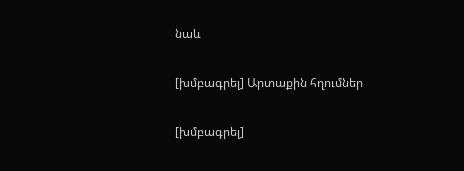նաև

[խմբագրել] Արտաքին հղումներ

[խմբագրել]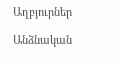Աղբյուրներ

Անձնական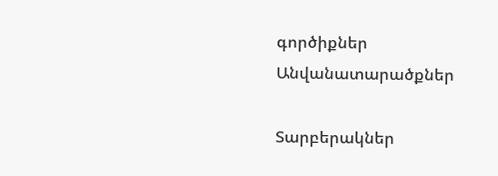գործիքներ
Անվանատարածքներ

Տարբերակներ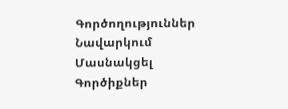Գործողություններ
Նավարկում
Մասնակցել
Գործիքներ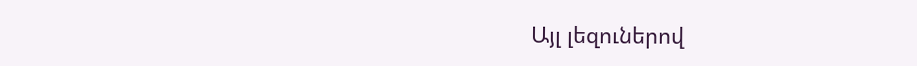Այլ լեզուներով